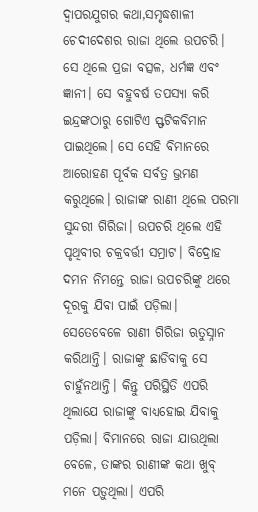ଦ୍ଵାପରଯୁଗର କଥା,ସମୃଦ୍ଧଶାଳୀ ଚେଦୀଦେଶର ରାଜା ଥିଲେ ଉପଚରି। ସେ ଥିଲେ ପ୍ରଜା ବତ୍ସଳ, ଧର୍ମଜ୍ଞ ଏବଂ ଜ୍ଞାନୀ। ସେ ବହୁବର୍ଷ ତପସ୍ୟା କରି ଇନ୍ଦ୍ରଙ୍କଠାରୁ ଗୋଟିଏ ସ୍ଫଟିକବିମାନ ପାଇଥିଲେ। ସେ ସେହି ବିମାନରେ ଆରୋହଣ ପୂର୍ବକ ସର୍ବତ୍ର ଭ୍ରମଣ କରୁଥିଲେ। ରାଜାଙ୍କ ରାଣୀ ଥିଲେ ପରମା ସୁନ୍ଦରୀ ଗିରିଜା। ଉପଚରି ଥିଲେ ଏହି ପୃଥିବୀର ଚକ୍ରବର୍ତ୍ତୀ ସମ୍ରାଟ। ବିଦ୍ରୋହ ଦମନ ନିମନ୍ତେ ରାଜା ଉପଚରିଙ୍କୁ ଥରେ ଦୂରକୁ ଯିବା ପାଇଁ ପଡ଼ିଲା। ସେତେବେଳେ ରାଣୀ ଗିରିଜା ଋତୁସ୍ନାନ କରିଥାନ୍ତି। ରାଜାଙ୍କୁ ଛାଡିବାକୁ ସେ ଚାହୁଁନଥାନ୍ତି। କିନ୍ତୁ ପରିସ୍ଥିତି ଏପରି ଥିଲାଯେ ରାଜାଙ୍କୁ ବାଧ୍ୟହୋଇ ଯିବାକୁ ପଡ଼ିଲା। ବିମାନରେ ରାଜା ଯାଉଥିଲା ବେଳେ, ତାଙ୍କର ରାଣୀଙ୍କ କଥା ଖୁବ୍ ମନେ ପଡ଼ୁଥିଲା। ଏପରି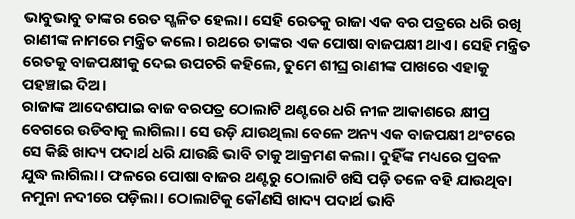ଭାବୁଭାବୁ ତାଙ୍କର ରେତ ସ୍ଖଳିତ ହେଲା। ସେହି ରେତକୁ ରାଜା ଏକ ବର ପତ୍ରରେ ଧରି ରଖି ରାଣୀଙ୍କ ନାମରେ ମନ୍ତ୍ରିତ କଲେ। ରଥରେ ତାଙ୍କର ଏକ ପୋଷା ବାଜପକ୍ଷୀ ଥାଏ। ସେହି ମନ୍ତ୍ରିତ ରେତକୁ ବାଜପକ୍ଷୀକୁ ଦେଇ ଉପଚରି କହିଲେ, ତୁମେ ଶୀଘ୍ର ରାଣୀଙ୍କ ପାଖରେ ଏହାକୁ ପହଞ୍ଚାଇ ଦିଅ।
ରାଜାଙ୍କ ଆଦେଶପାଇ ବାଜ ବରପତ୍ର ଠୋଲାଟି ଥଣ୍ଟରେ ଧରି ନୀଳ ଆକାଶରେ କ୍ଷୀପ୍ର ବେଗରେ ଉଡିବାକୁ ଲାଗିଲା। ସେ ଉଡ଼ି ଯାଉଥିଲା ବେଳେ ଅନ୍ୟ ଏକ ବାଜପକ୍ଷୀ ଥଂଟରେ ସେ କିଛି ଖାଦ୍ୟ ପଦାର୍ଥ ଧରି ଯାଉଛି ଭାବି ତାକୁ ଆକ୍ରମଣ କଲା। ଦୁହିଁଙ୍କ ମଧ୍ୟରେ ପ୍ରବଳ ଯୁଦ୍ଧ ଲାଗିଲା। ଫଳରେ ପୋଷା ବାଜର ଥଣ୍ଟରୁ ଠୋଲାଟି ଖସି ପଡ଼ି ତଳେ ବହି ଯାଉଥିବା ନମୁନା ନଦୀରେ ପଡ଼ିଲା। ଠୋଲାଟିକୁ କୌଣସି ଖାଦ୍ୟ ପଦାର୍ଥ ଭାବି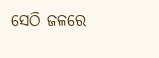ସେଠି ଜଳରେ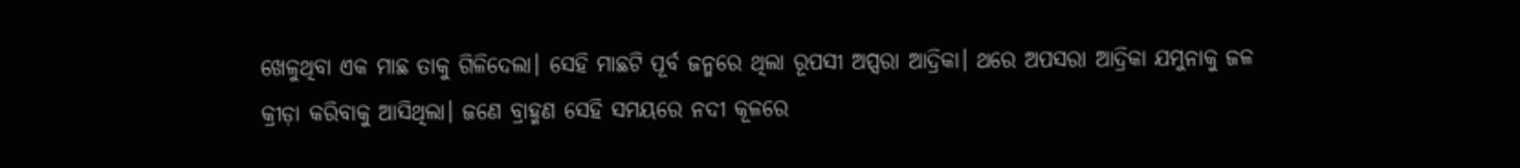ଖେଳୁଥିବା ଏକ ମାଛ ତାକୁ ଗିଳିଦେଲା। ସେହି ମାଛଟି ପୂର୍ବ ଜନ୍ମରେ ଥିଲା ରୂପସୀ ଅପ୍ସରା ଆଦ୍ରିକା। ଥରେ ଅପସରା ଆଦ୍ରିକା ଯମୁନାକୁ ଜଳ କ୍ରୀଡ଼ା କରିବାକୁ ଆସିଥିଲା। ଜଣେ ବ୍ରାହ୍ମଣ ସେହି ସମୟରେ ନଦୀ କୂଳରେ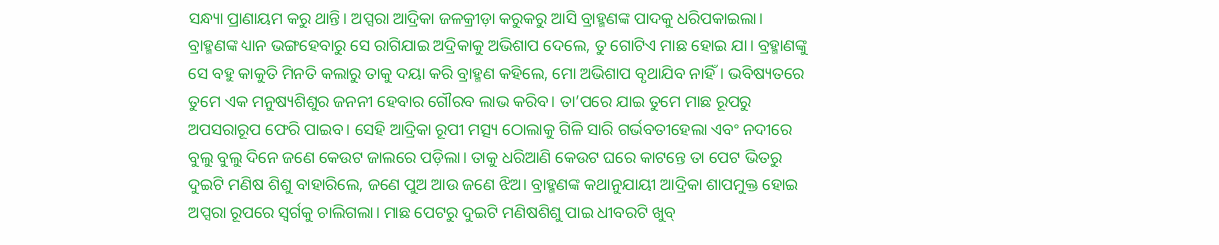ସନ୍ଧ୍ୟା ପ୍ରାଣାୟମ କରୁ ଥାନ୍ତି। ଅପ୍ସରା ଆଦ୍ରିକା ଜଳକ୍ରୀଡ଼ା କରୁକରୁ ଆସି ବ୍ରାହ୍ମଣଙ୍କ ପାଦକୁ ଧରିପକାଇଲା। ବ୍ରାହ୍ମଣଙ୍କ ଧ୍ୟାନ ଭଙ୍ଗହେବାରୁ ସେ ରାଗିଯାଇ ଅଦ୍ରିକାକୁ ଅଭିଶାପ ଦେଲେ, ତୁ ଗୋଟିଏ ମାଛ ହୋଇ ଯା। ବ୍ରହ୍ମାଣଙ୍କୁ ସେ ବହୁ କାକୁତି ମିନତି କଲାରୁ ତାକୁ ଦୟା କରି ବ୍ରାହ୍ମଣ କହିଲେ, ମୋ ଅଭିଶାପ ବୃଥାଯିବ ନାହିଁ। ଭବିଷ୍ୟତରେ ତୁମେ ଏକ ମନୁଷ୍ୟଶିଶୁର ଜନନୀ ହେବାର ଗୌରବ ଲାଭ କରିବ। ତା’ପରେ ଯାଇ ତୁମେ ମାଛ ରୂପରୁ ଅପସରାରୂପ ଫେରି ପାଇବ। ସେହି ଆଦ୍ରିକା ରୂପୀ ମତ୍ସ୍ୟ ଠୋଲାକୁ ଗିଳି ସାରି ଗର୍ଭବତୀହେଲା ଏବଂ ନଦୀରେ ବୁଲୁ ବୁଲୁ ଦିନେ ଜଣେ କେଉଟ ଜାଲରେ ପଡ଼ିଲା। ତାକୁ ଧରିଆଣି କେଉଟ ଘରେ କାଟନ୍ତେ ତା ପେଟ ଭିତରୁ ଦୁଇଟି ମଣିଷ ଶିଶୁ ବାହାରିଲେ, ଜଣେ ପୁଅ ଆଉ ଜଣେ ଝିଅ। ବ୍ରାହ୍ମଣଙ୍କ କଥାନୁଯାୟୀ ଆଦ୍ରିକା ଶାପମୁକ୍ତ ହୋଇ ଅପ୍ସରା ରୂପରେ ସ୍ବର୍ଗକୁ ଚାଲିଗଲା। ମାଛ ପେଟରୁ ଦୁଇଟି ମଣିଷଶିଶୁ ପାଇ ଧୀବରଟି ଖୁବ୍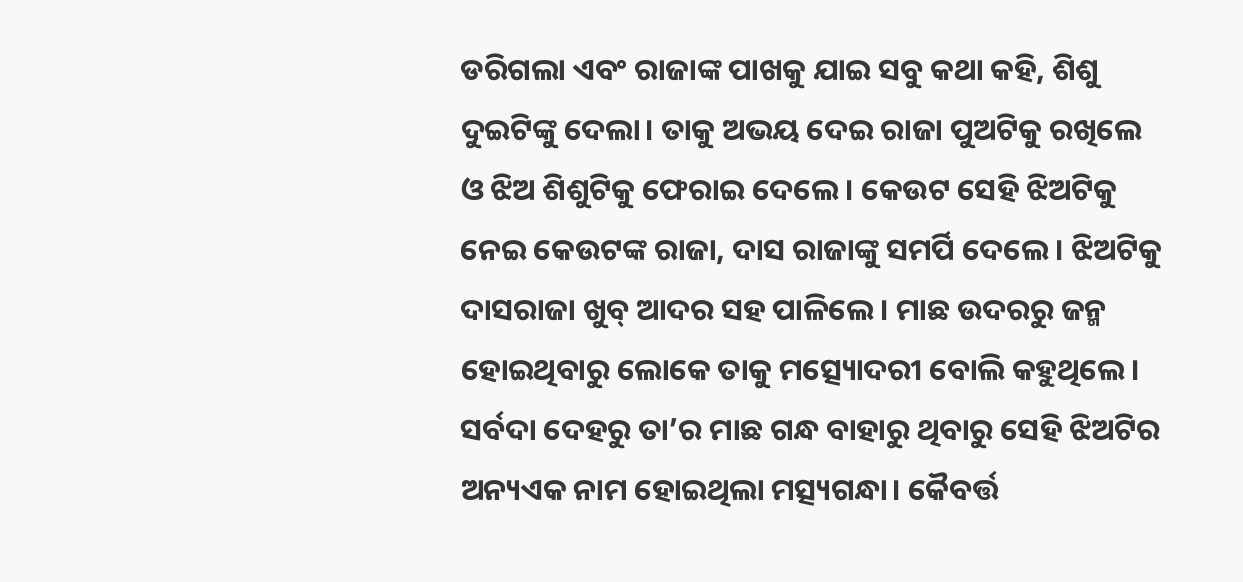ଡରିଗଲା ଏବଂ ରାଜାଙ୍କ ପାଖକୁ ଯାଇ ସବୁ କଥା କହି, ଶିଶୁ ଦୁଇଟିଙ୍କୁ ଦେଲା। ତାକୁ ଅଭୟ ଦେଇ ରାଜା ପୁଅଟିକୁ ରଖିଲେ ଓ ଝିଅ ଶିଶୁଟିକୁ ଫେରାଇ ଦେଲେ। କେଉଟ ସେହି ଝିଅଟିକୁ ନେଇ କେଉଟଙ୍କ ରାଜା, ଦାସ ରାଜାଙ୍କୁ ସମର୍ପି ଦେଲେ। ଝିଅଟିକୁ ଦାସରାଜା ଖୁବ୍ ଆଦର ସହ ପାଳିଲେ। ମାଛ ଉଦରରୁ ଜନ୍ମ ହୋଇଥିବାରୁ ଲୋକେ ତାକୁ ମତ୍ସ୍ୟୋଦରୀ ବୋଲି କହୁଥିଲେ। ସର୍ବଦା ଦେହରୁ ତା’ର ମାଛ ଗନ୍ଧ ବାହାରୁ ଥିବାରୁ ସେହି ଝିଅଟିର ଅନ୍ୟଏକ ନାମ ହୋଇଥିଲା ମତ୍ସ୍ୟଗନ୍ଧା। କୈବର୍ତ୍ତ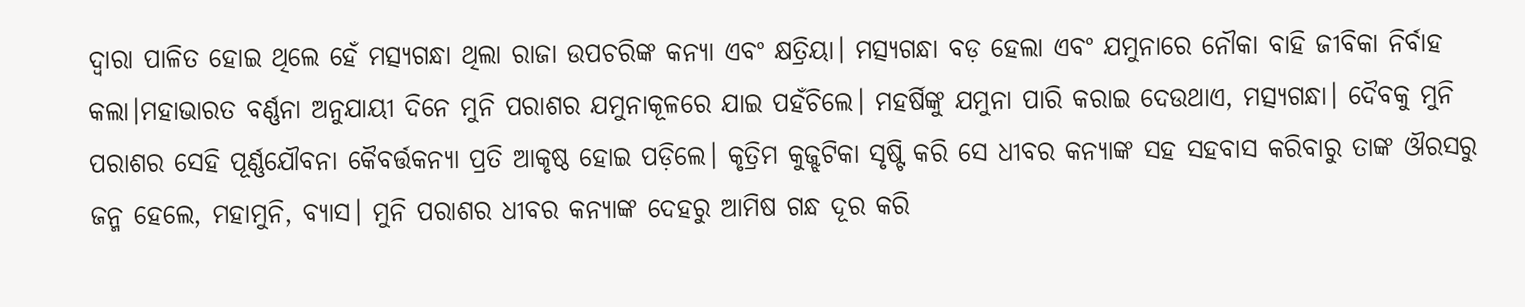ଦ୍ୱାରା ପାଳିତ ହୋଇ ଥିଲେ ହେଁ ମତ୍ସ୍ୟଗନ୍ଧା ଥିଲା ରାଜା ଉପଚରିଙ୍କ କନ୍ୟା ଏବଂ କ୍ଷତ୍ରିୟା। ମତ୍ସ୍ୟଗନ୍ଧା ବଡ଼ ହେଲା ଏବଂ ଯମୁନାରେ ନୌକା ବାହି ଜୀବିକା ନିର୍ବାହ କଲା।ମହାଭାରତ ବର୍ଣ୍ଣନା ଅନୁଯାୟୀ ଦିନେ ମୁନି ପରାଶର ଯମୁନାକୂଳରେ ଯାଇ ପହଁଚିଲେ। ମହର୍ଷିଙ୍କୁ ଯମୁନା ପାରି କରାଇ ଦେଉଥାଏ, ମତ୍ସ୍ୟଗନ୍ଧା। ଦୈବକୁ ମୁନି ପରାଶର ସେହି ପୂର୍ଣ୍ଣଯୌବନା କୈବର୍ତ୍ତକନ୍ୟା ପ୍ରତି ଆକୃଷ୍ଠ ହୋଇ ପଡ଼ିଲେ। କୃତ୍ରିମ କୁଜ୍ଝଟିକା ସୃଷ୍ଟି କରି ସେ ଧୀବର କନ୍ୟାଙ୍କ ସହ ସହବାସ କରିବାରୁ ତାଙ୍କ ଔରସରୁ ଜନ୍ମ ହେଲେ, ମହାମୁନି, ବ୍ୟାସ। ମୁନି ପରାଶର ଧୀବର କନ୍ୟାଙ୍କ ଦେହରୁ ଆମିଷ ଗନ୍ଧ ଦୂର କରି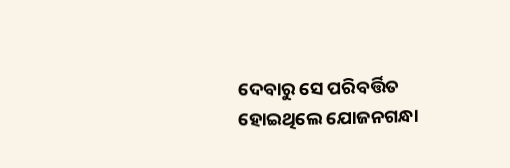ଦେବାରୁ ସେ ପରିବର୍ତ୍ତିତ ହୋଇଥିଲେ ଯୋଜନଗନ୍ଧା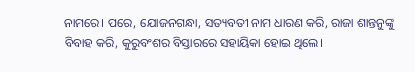ନାମରେ। ପରେ, ଯୋଜନଗନ୍ଧା, ସତ୍ୟବତୀ ନାମ ଧାରଣ କରି, ରାଜା ଶାନ୍ତନୁଙ୍କୁ ବିବାହ କରି, କୁରୁବଂଶର ବିସ୍ତାରରେ ସହାୟିକା ହୋଇ ଥିଲେ।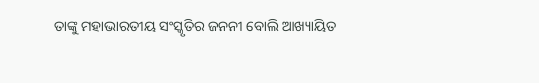ତାଙ୍କୁ ମହାଭାରତୀୟ ସଂସ୍କୃତିର ଜନନୀ ବୋଲି ଆଖ୍ୟାୟିତ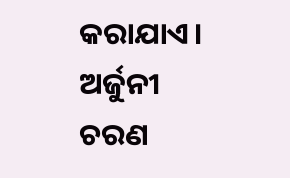କରାଯାଏ।
ଅର୍ଜୁନୀ ଚରଣ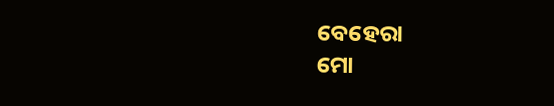ବେହେରା
ମୋ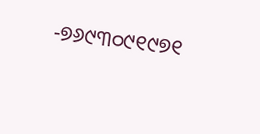-୭୬୯୩୦୯୧୯୭୧